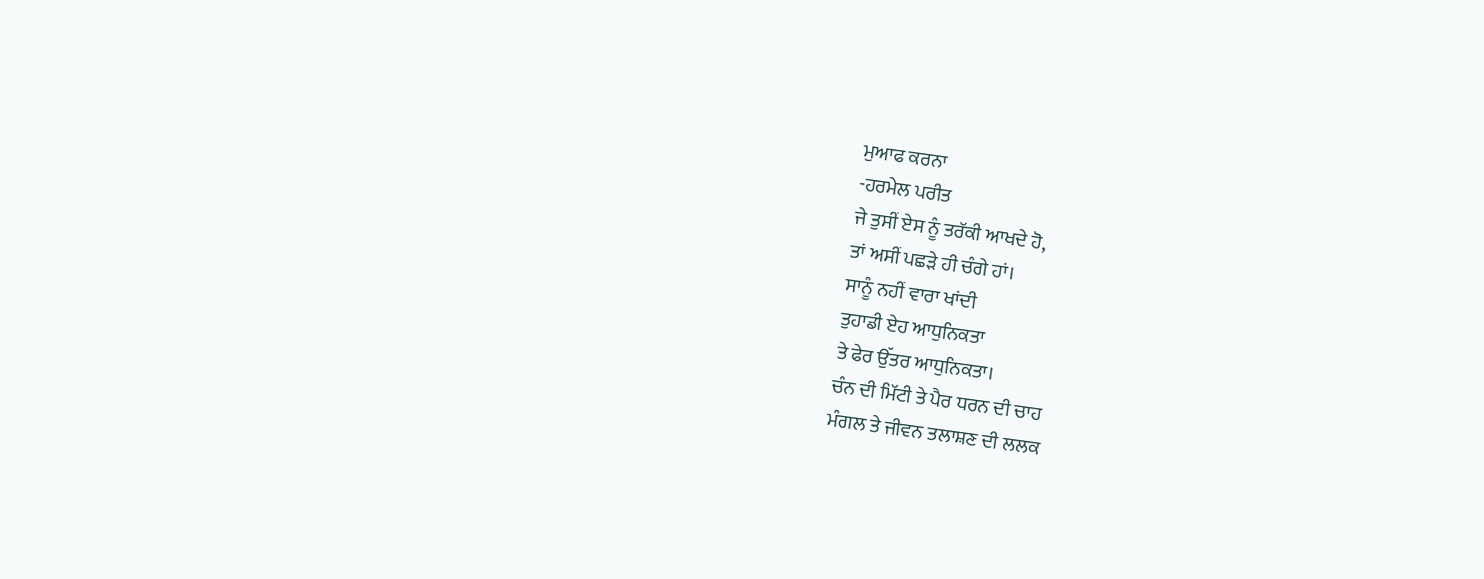ਮੁਆਫ ਕਰਨਾ
-ਹਰਮੇਲ ਪਰੀਤ
ਜੇ ਤੁਸੀਂ ਏਸ ਨੂੰ ਤਰੱਕੀ ਆਖਦੇ ਹੋ,
ਤਾਂ ਅਸੀਂ ਪਛੜੇ ਹੀ ਚੰਗੇ ਹਾਂ।
ਸਾਨੂੰ ਨਹੀਂ ਵਾਰਾ ਖਾਂਦੀ
ਤੁਹਾਡੀ ਏਹ ਆਧੁਨਿਕਤਾ
ਤੇ ਫੇਰ ਉੱਤਰ ਆਧੁਨਿਕਤਾ।
ਚੰਨ ਦੀ ਮਿੱਟੀ ਤੇ ਪੈਰ ਧਰਨ ਦੀ ਚਾਹ
ਮੰਗਲ ਤੇ ਜੀਵਨ ਤਲਾਸ਼ਣ ਦੀ ਲਲਕ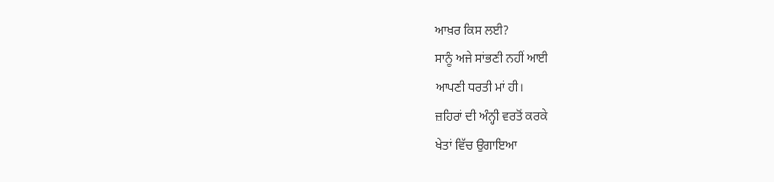ਆਖ਼ਰ ਕਿਸ ਲਈ?
ਸਾਨੂੰ ਅਜੇ ਸਾਂਭਣੀ ਨਹੀਂ ਆਈ
ਆਪਣੀ ਧਰਤੀ ਮਾਂ ਹੀ।
ਜ਼ਹਿਰਾਂ ਦੀ ਅੰਨ੍ਹੀ ਵਰਤੋਂ ਕਰਕੇ
ਖੇਤਾਂ ਵਿੱਚ ਉਗਾਇਆ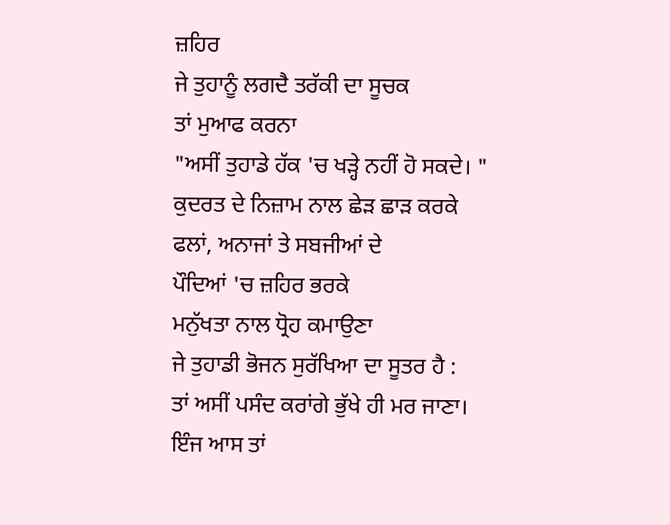ਜ਼ਹਿਰ
ਜੇ ਤੁਹਾਨੂੰ ਲਗਦੈ ਤਰੱਕੀ ਦਾ ਸੂਚਕ
ਤਾਂ ਮੁਆਫ ਕਰਨਾ
"ਅਸੀਂ ਤੁਹਾਡੇ ਹੱਕ 'ਚ ਖੜ੍ਹੇ ਨਹੀਂ ਹੋ ਸਕਦੇ। "
ਕੁਦਰਤ ਦੇ ਨਿਜ਼ਾਮ ਨਾਲ ਛੇੜ ਛਾੜ ਕਰਕੇ
ਫਲਾਂ, ਅਨਾਜਾਂ ਤੇ ਸਬਜੀਆਂ ਦੇ
ਪੌਦਿਆਂ 'ਚ ਜ਼ਹਿਰ ਭਰਕੇ
ਮਨੁੱਖਤਾ ਨਾਲ ਧ੍ਰੋਹ ਕਮਾਉਣਾ
ਜੇ ਤੁਹਾਡੀ ਭੋਜਨ ਸੁਰੱਖਿਆ ਦਾ ਸੂਤਰ ਹੈ :
ਤਾਂ ਅਸੀਂ ਪਸੰਦ ਕਰਾਂਗੇ ਭੁੱਖੇ ਹੀ ਮਰ ਜਾਣਾ।
ਇੰਜ ਆਸ ਤਾਂ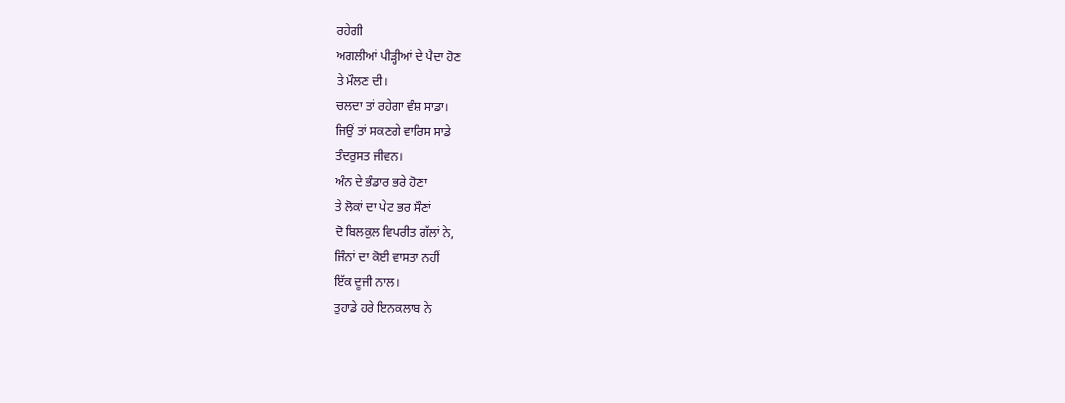ਰਹੇਗੀ
ਅਗਲੀਆਂ ਪੀੜ੍ਹੀਆਂ ਦੇ ਪੈਦਾ ਹੋਣ
ਤੇ ਮੌਲਣ ਦੀ।
ਚਲਦਾ ਤਾਂ ਰਹੇਗਾ ਵੰਸ਼ ਸਾਡਾ।
ਜਿਉਂ ਤਾਂ ਸਕਣਗੇ ਵਾਰਿਸ ਸਾਡੇ
ਤੰਦਰੁਸਤ ਜੀਵਨ।
ਅੰਨ ਦੇ ਭੰਡਾਰ ਭਰੇ ਹੋਣਾ
ਤੇ ਲੋਕਾਂ ਦਾ ਪੇਟ ਭਰ ਸੌਣਾਂ
ਦੋ ਬਿਲਕੁਲ ਵਿਪਰੀਤ ਗੱਲਾਂ ਨੇ,
ਜਿੰਨਾਂ ਦਾ ਕੋਈ ਵਾਸਤਾ ਨਹੀਂ
ਇੱਕ ਦੂਜੀ ਨਾਲ।
ਤੁਹਾਡੇ ਹਰੇ ਇਨਕਲਾਬ ਨੇ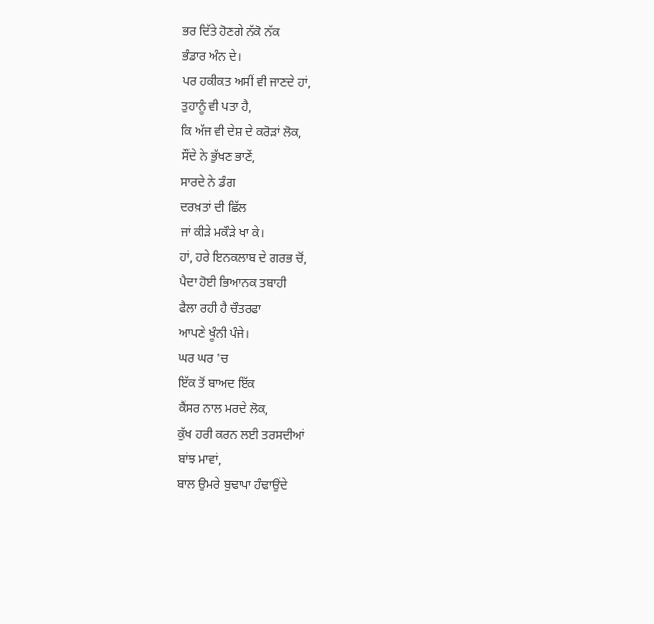ਭਰ ਦਿੱਤੇ ਹੋਣਗੇ ਨੱਕੋ ਨੱਕ
ਭੰਡਾਰ ਅੰਨ ਦੇ।
ਪਰ ਹਕੀਕਤ ਅਸੀਂ ਵੀ ਜਾਣਦੇ ਹਾਂ,
ਤੁਹਾਨੂੰ ਵੀ ਪਤਾ ਹੈ,
ਕਿ ਅੱਜ ਵੀ ਦੇਸ਼ ਦੇ ਕਰੋੜਾਂ ਲੋਕ,
ਸੌਂਦੇ ਨੇ ਭੁੱਖਣ ਭਾਣੇਂ,
ਸਾਰਦੇ ਨੇ ਡੰਗ
ਦਰਖ਼ਤਾਂ ਦੀ ਛਿੱਲ
ਜਾਂ ਕੀੜੇ ਮਕੌੜੇ ਖਾ ਕੇ।
ਹਾਂ, ਹਰੇ ਇਨਕਲਾਬ ਦੇ ਗਰਭ ਚੋਂ,
ਪੈਦਾ ਹੋਈ ਭਿਆਨਕ ਤਬਾਹੀ
ਫੈਲਾ ਰਹੀ ਹੈ ਚੌਤਰਫਾ
ਆਪਣੇ ਖੂੰਨੀ ਪੰਜੇ।
ਘਰ ਘਰ 'ਚ
ਇੱਕ ਤੋਂ ਬਾਅਦ ਇੱਕ
ਕੈਂਸਰ ਨਾਲ ਮਰਦੇ ਲੋਕ,
ਕੁੱਖ ਹਰੀ ਕਰਨ ਲਈ ਤਰਸਦੀਆਂ
ਬਾਂਝ ਮਾਵਾਂ,
ਬਾਲ ਉਮਰੇ ਬੁਢਾਪਾ ਹੰਢਾਉਂਦੇ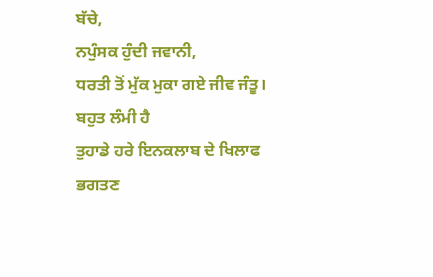ਬੱਚੇ,
ਨਪੁੰਸਕ ਹੁੰਦੀ ਜਵਾਨੀ,
ਧਰਤੀ ਤੋਂ ਮੁੱਕ ਮੁਕਾ ਗਏ ਜੀਵ ਜੰਤੂ।
ਬਹੁਤ ਲੰਮੀ ਹੈ
ਤੁਹਾਡੇ ਹਰੇ ਇਨਕਲਾਬ ਦੇ ਖਿਲਾਫ
ਭਗਤਣ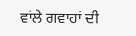ਵਾਂਲੇ ਗਵਾਹਾਂ ਦੀ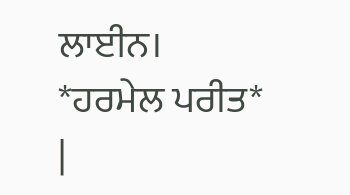ਲਾਈਨ।
*ਹਰਮੇਲ ਪਰੀਤ*
|